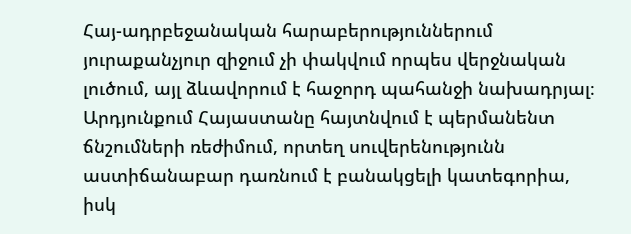Հայ-ադրբեջանական հարաբերություններում յուրաքանչյուր զիջում չի փակվում որպես վերջնական լուծում, այլ ձևավորում է հաջորդ պահանջի նախադրյալ։ Արդյունքում Հայաստանը հայտնվում է պերմանենտ ճնշումների ռեժիմում, որտեղ սուվերենությունն աստիճանաբար դառնում է բանակցելի կատեգորիա, իսկ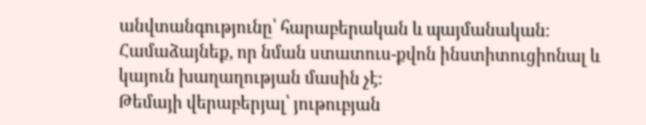անվտանգությունը՝ հարաբերական և պայմանական։
Համաձայնեք, որ նման ստատուս-քվոն ինստիտուցիոնալ և կայուն խաղաղության մասին չէ:
Թեմայի վերաբերյալ՝ յութուբյան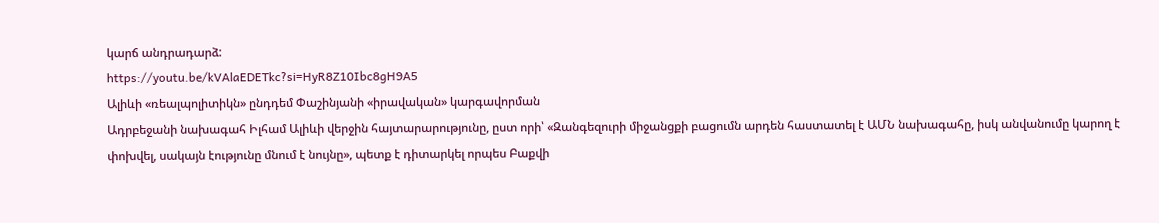կարճ անդրադարձ:
https://youtu.be/kVAlaEDETkc?si=HyR8Z10Ibc8gH9A5
Ալիևի «ռեալպոլիտիկն» ընդդեմ Փաշինյանի «իրավական» կարգավորման
Ադրբեջանի նախագահ Իլհամ Ալիևի վերջին հայտարարությունը, ըստ որի՝ «Զանգեզուրի միջանցքի բացումն արդեն հաստատել է ԱՄՆ նախագահը, իսկ անվանումը կարող է փոխվել, սակայն էությունը մնում է նույնը», պետք է դիտարկել որպես Բաքվի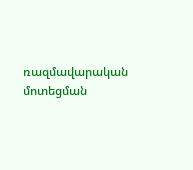ռազմավարական մոտեցման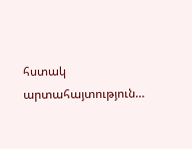հստակ արտահայտություն…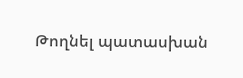Թողնել պատասխան